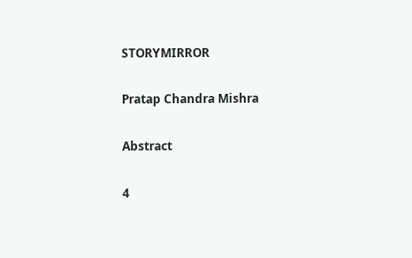STORYMIRROR

Pratap Chandra Mishra

Abstract

4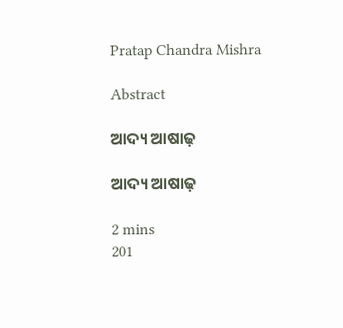Pratap Chandra Mishra

Abstract

ଆଦ୍ୟ ଆଷାଢ଼

ଆଦ୍ୟ ଆଷାଢ଼

2 mins
201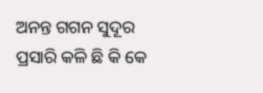ଅନନ୍ତ ଗଗନ ସୁଦୂର ପ୍ରସାରି କଳି ଛି କି କେ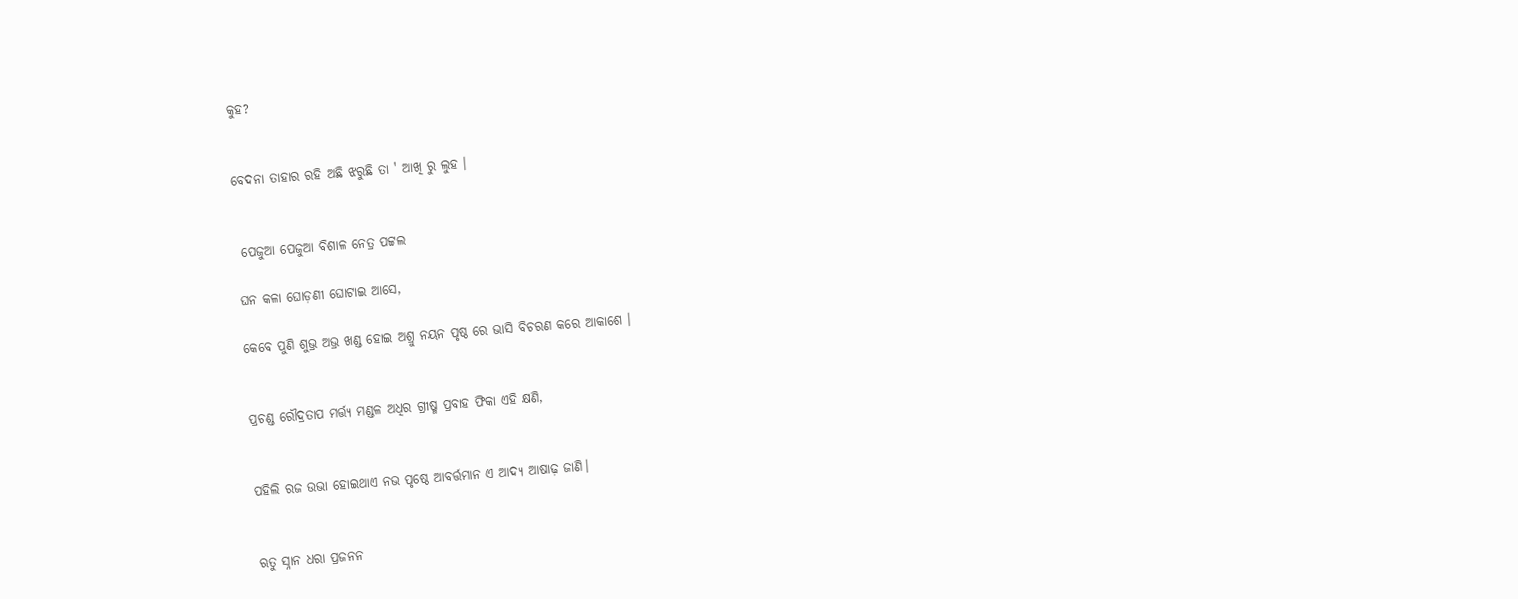କୁହ?


ବେଦନା ତାହାର ରହି ଅଛି ଝରୁଛି ତା ' ଆଖି ରୁ ଲୁହ ।


 ପେଜୁଆ ପେଜୁଆ ବିଶାଳ ନେତ୍ର ପଟ୍ଟଲ

ଘନ କଳା ଘୋଡ଼ଣୀ ଘୋଟାଇ ଆସେ,

କେବେ ପୁଣି ଶୁଭ୍ର ଅଭ୍ର ଖଣ୍ଡ ହୋଇ ଅଶ୍ରୁ ନୟନ ପୃଷ୍ଠ ରେ ଭାସି ବିଚରଣ କରେ ଆକାଶେ ।


ପ୍ରଚଣ୍ଡ ରୌଦ୍ରତାପ ମର୍ତ୍ତ୍ୟ ମଣ୍ଡଳ ଅଧିର ଗ୍ରୀଷ୍ମ ପ୍ରବାହ ଫିକା ଏହି କ୍ଷଣି,


ପହିଲି ରଜ ଉଭା ହୋଇଥାଏ ନଭ ପୃଷ୍ଠେ ଆବର୍ତ୍ତମାନ ଏ ଆଦ୍ୟ ଆଷାଢ଼ ଜାଣି।


ଋତୁ ସ୍ନାନ ଧରା ପ୍ରଜନନ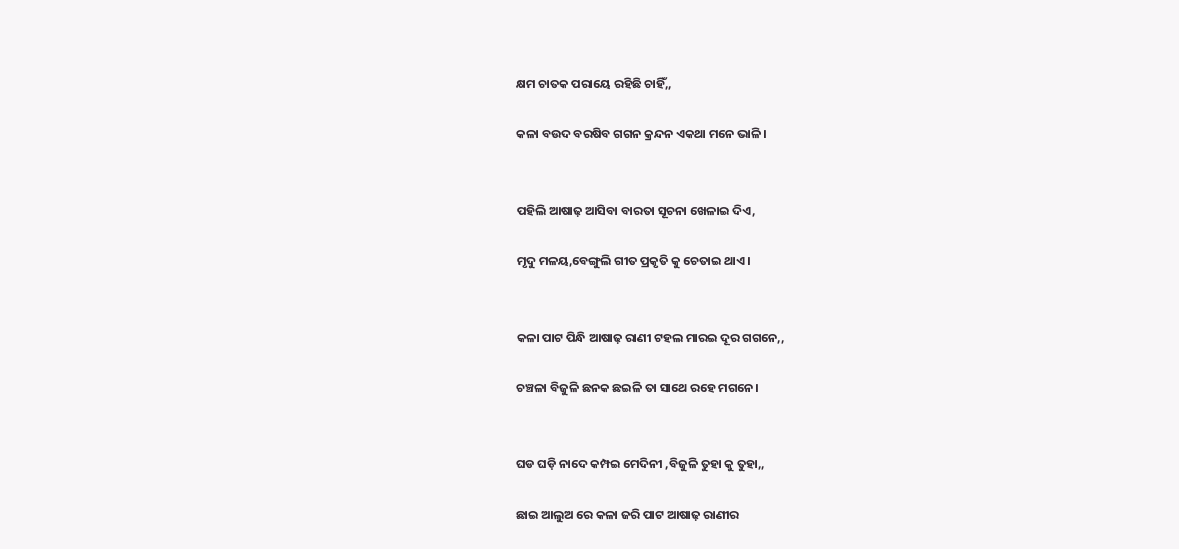କ୍ଷମ ଚାତକ ପରାୟେ ରହିଛି ଚାହିଁ,,

କଳା ବଉଦ ବରଷିବ ଗଗନ କ୍ରନ୍ଦନ ଏକଥା ମନେ ଭାଳି।


ପହିଲି ଆଷାଢ଼ ଆସିବା ବାରତା ସୂଚନା ଖେଳାଇ ଦିଏ,

ମୃଦୁ ମଳୟ,ବେଙ୍ଗୁଲି ଗୀତ ପ୍ରକୃତି କୁ ଚେତାଇ ଥାଏ।


କଳା ପାଟ ପିନ୍ଧି ଆଷାଢ଼ ରାଣୀ ଟହଲ ମାରଇ ଦୂର ଗଗନେ,,

ଚଞ୍ଚଳା ବିଜୁଳି ଛନକ ଛଇଳି ତା ସାଥେ ରହେ ମଗନେ।


ଘଡ ଘଡ଼ି ନାଦେ କମ୍ପଇ ମେଦିନୀ ,ବିଜୁଳି ତୁହା କୁ ତୁହା,,

ଛାଇ ଆଲୁଅ ରେ କଳା ଜରି ପାଟ ଆଷାଢ଼ ରାଣୀର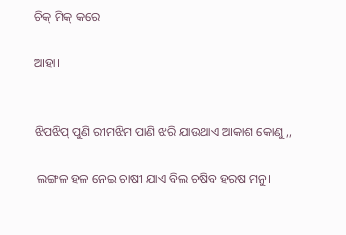ଚିକ୍ ମିକ୍ କରେ

ଆହା।


ଝିପଝିପ୍ ପୁଣି ରୀମଝିମ ପାଣି ଝରି ଯାଉଥାଏ ଆକାଶ କୋଣୁ,,

 ଲଙ୍ଗଳ ହଳ ନେଇ ଚାଷୀ ଯାଏ ବିଲ ଚଷିବ ହରଷ ମନୁ।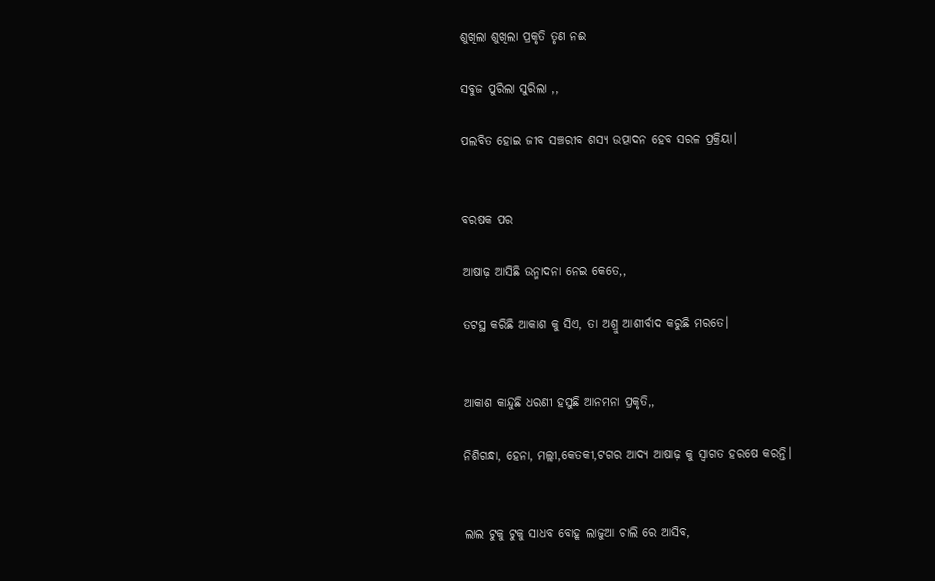ଶୁଖିଲା ଶୁଖିଲା ପ୍ରକୃତି ତୃଣ ନଈ

ସବୁଜ ପୁରିଲା ସୁରିଲା ,,

ପଲବିତ ହୋଇ ଜୀବ ସଞ୍ଚରୀବ ଶସ୍ୟ ଉତ୍ପାଦନ ହେବ ସରଳ ପ୍ରକ୍ରିୟା।


ବରଷକ ପର

ଆଷାଢ଼ ଆସିଛି ଉନ୍ମାଦନା ନେଇ କେତେ,,

ତଟସ୍ଥ କରିଛି ଆକାଶ କୁ ସିଏ, ତା ଅଶ୍ରୁ ଆଶୀର୍ବାଦ କରୁଛି ମରତେ।


ଆକାଶ କାନ୍ଦୁଛି ଧରଣୀ ହସୁଛି ଆନମନା ପ୍ରକୃତି,,

ନିଶିଗନ୍ଧା, ହେନା, ମଲ୍ଲୀ,କେତକୀ,ଟଗର ଆଦ୍ୟ ଆଷାଢ଼ କୁ ସ୍ବାଗତ ହରଷେ କରନ୍ତି।


ଲାଲ ଟୁକୁ ଟୁକୁ ସାଧବ ବୋହୂ ଲାଜୁଆ ଚାଲି ରେ ଆସିବ,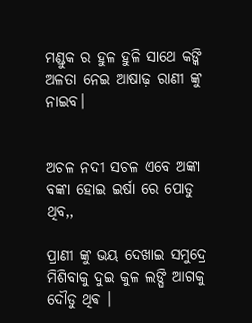ମଣ୍ଡୁକ ର ହୁଳ ହୁଳି ସାଥେ କଙ୍କି ଅଳତା ନେଇ ଆଷାଢ଼ ରାଣୀ ଙ୍କୁ ନାଇବ।


ଅଚଳ ନଦୀ ସଚଳ ଏବେ ଅଙ୍କା ବଙ୍କା ହୋଇ ଇର୍ଷା ରେ ପୋଡୁ ଥିବ,,

ପ୍ରାଣୀ ଙ୍କୁ ଭୟ ଦେଖାଇ ସମୁଦ୍ରେ ମିଶିବାକୁ ଦୁଇ କୁଳ ଲଙ୍ଘି ଆଗକୁ ଦୌଡୁ ଥିଵ ।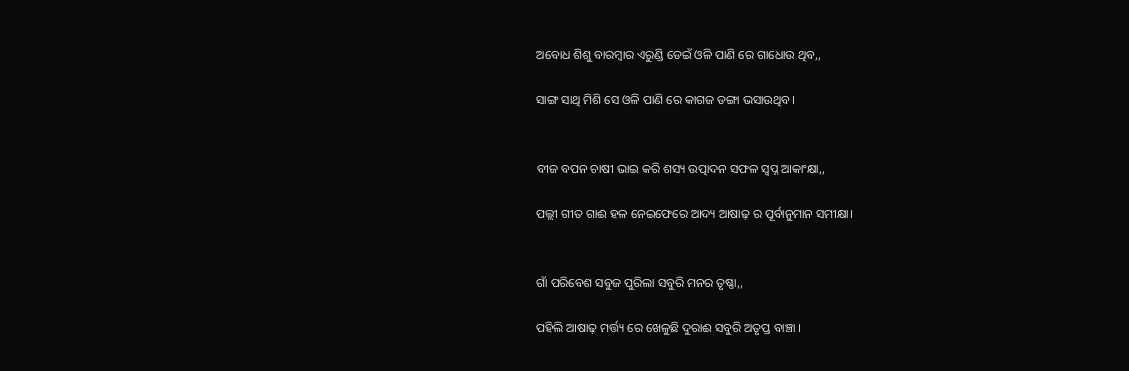ଅବୋଧ ଶିଶୁ ବାରମ୍ବାର ଏରୁଣ୍ଡି ଡେଇଁ ଓଳି ପାଣି ରେ ଗାଧୋଉ ଥିବ,,

ସାଙ୍ଗ ସାଥି ମିଶି ସେ ଓଳି ପାଣି ରେ କାଗଜ ଡଙ୍ଗା ଭସାଉଥିବ।


ବୀଜ ବପନ ଚାଷୀ ଭାଇ କରି ଶସ୍ୟ ଉତ୍ପାଦନ ସଫଳ ସ୍ବପ୍ନ ଆକାଂକ୍ଷା,,

ପଲ୍ଲୀ ଗୀତ ଗାଈ ହଳ ନେଇଫେରେ ଆଦ୍ୟ ଆଷାଢ଼ ର ପୂର୍ବାନୁମାନ ସମୀକ୍ଷା।


ଗାଁ ପରିବେଶ ସବୁଜ ପୁରିଲା ସବୁରି ମନର ତୃଷ୍ଣା,,

ପହିଲି ଆଷାଢ଼ ମର୍ତ୍ତ୍ୟ ରେ ଖେଳୁଛି ଦୁରାଈ ସବୁରି ଅତୃପ୍ତ ବାଞ୍ଚା ।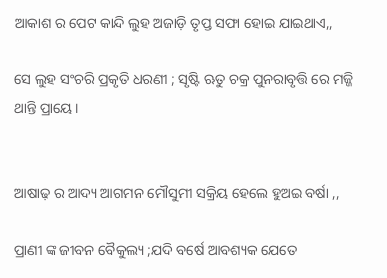ଆକାଶ ର ପେଟ କାନ୍ଦି ଲୁହ ଅଜାଡ଼ି ତୃପ୍ତ ସଫା ହୋଇ ଯାଇଥାଏ,,

ସେ ଲୁହ ସଂଚରି ପ୍ରକୃତି ଧରଣୀ ; ସୃଷ୍ଟି ଋତୁ ଚକ୍ର ପୁନରାବୃତ୍ତି ରେ ମଜ୍ଜି ଥାନ୍ତି ପ୍ରାୟେ।


ଆଷାଢ଼ ର ଆଦ୍ୟ ଆଗମନ ମୌସୁମୀ ସକ୍ରିୟ ହେଲେ ହୁଅଇ ବର୍ଷା ,,

ପ୍ରାଣୀ ଙ୍କ ଜୀବନ ବୈକୁଲ୍ୟ ;ଯଦି ବର୍ଷେ ଆବଶ୍ୟକ ଯେତେ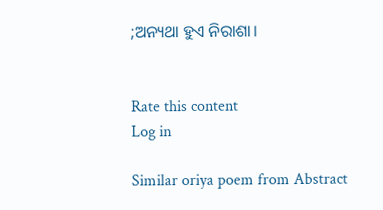;ଅନ୍ୟଥା ହୁଏ ନିରାଶା।


Rate this content
Log in

Similar oriya poem from Abstract